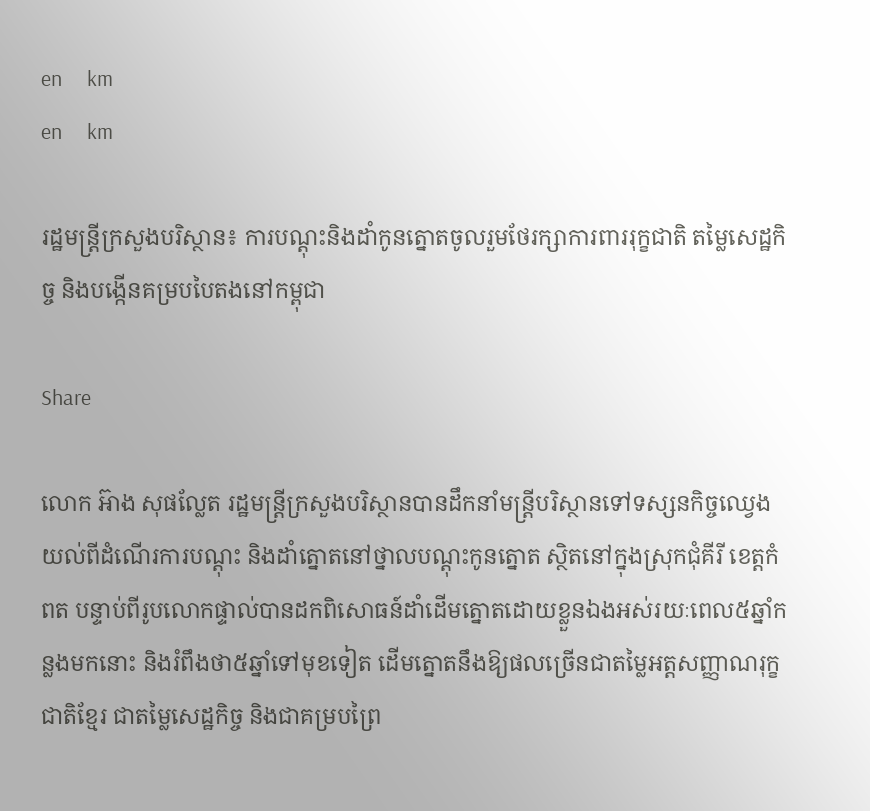en     km
en     km

រដ្ឋមន្រ្តីក្រសួងបរិស្ថាន៖ ការបណ្តុះនិងដាំកូនត្នោតចូលរួមថែរក្សាការពាររុក្ខជាតិ តម្លៃសេដ្ឋកិច្ច និងបង្កើនគម្របបៃតងនៅកម្ពុជា

Share

លោក អ៊ាង សុផល្លែត រដ្ឋមន្រ្តីក្រសួងបរិស្ថានបានដឹកនាំមន្រ្តីបរិស្ថានទៅទស្សនកិច្ចឈ្វេងយល់ពីដំណើរការបណ្តុះ និងដាំត្នោតនៅថ្នាលបណ្តុះកូនត្នោត ស្ថិតនៅក្នុងស្រុកជុំគីរី ខេត្តកំពត បន្ទាប់ពីរូបលោកផ្ទាល់បានដកពិសោធន៍ដាំដើមត្នោតដោយខ្លួនឯងអស់រយៈពេល៥ឆ្នាំកន្លងមកនោះ និងរំពឹងថា៥ឆ្នាំទៅមុខទៀត ដើមត្នោតនឹងឱ្យផលច្រើនជាតម្លៃអត្តសញ្ញាណរុក្ខជាតិខ្មែរ ជាតម្លៃសេដ្ឋកិច្ច និងជាគម្របព្រៃ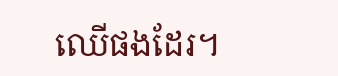ឈើផងដែរ។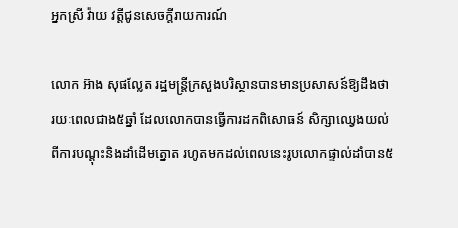អ្នកស្រី វ៉ាយ វត្តីជូនសេចក្តីរាយការណ៍

លោក អ៊ាង សុផល្លែត រដ្ឋមន្រ្តីក្រសួងបរិស្ថានបានមានប្រសាសន៍ឱ្យដឹងថា រយៈពេលជាង៥ឆ្នាំ ដែលលោកបានធ្វើការដកពិសោធន៍ សិក្សាឈ្វេងយល់ពីការបណ្តុះនិងដាំដើមត្នោត រហូតមកដល់ពេលនេះរូបលោកផ្ទាល់ដាំបាន៥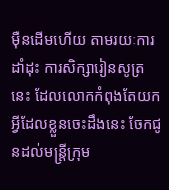ម៉ឺនដើមហើយ តាមរយៈការដាំដុះ ការសិក្សារៀនសូត្រនេះ ដែលលោកកំពុងតែយកអ្វីដែលខ្លួនចេះដឹងនេះ ចែកជូនដល់មន្រ្តីក្រុម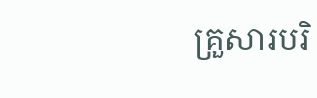គ្រួសារបរិ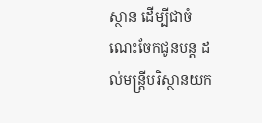ស្ថាន ដើម្បីជាចំណេះចែកជូនបន្ត ដល់មន្រ្តីបរិស្ថានយក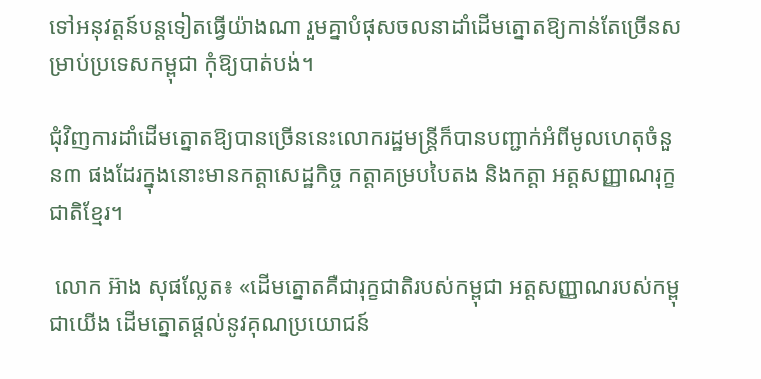ទៅអនុវត្តន៍បន្តទៀតធ្វើយ៉ាងណា រួមគ្នាបំផុសចលនាដាំដើមត្នោតឱ្យកាន់តែច្រើនសម្រាប់ប្រទេសកម្ពុជា កុំឱ្យបាត់បង់។

ជុំវិញការដាំដើមត្នោតឱ្យបានច្រើននេះលោករដ្ឋមន្រ្តីក៏បានបញ្ជាក់អំពីមូលហេតុចំនួន៣ ផងដែរក្នុងនោះមានកត្តាសេដ្ឋកិច្ច កត្តាគម្របបៃតង និងកត្តា អត្តសញ្ញាណរុក្ខជាតិខ្មែរ។

 លោក អ៊ាង សុផល្លែត៖ «ដើមត្នោតគឺជារុក្ខជាតិរបស់កម្ពុជា អត្តសញ្ញាណរបស់កម្ពុជាយើង ដើមត្នោតផ្តល់នូវគុណប្រយោជន៍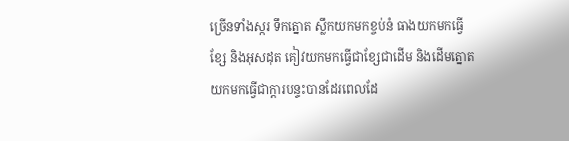ច្រើនទាំងស្ករ ទឹកត្នោត ស្លឹកយកមកខ្ចប់នំ ធាងយកមកធ្វើខ្សែ និងអុសដុត គៀវយកមកធ្វើជាខ្សែជាដើម និងដើមត្នោតយកមកធ្វើជាក្តារបន្ទះបានដែរពេលដែ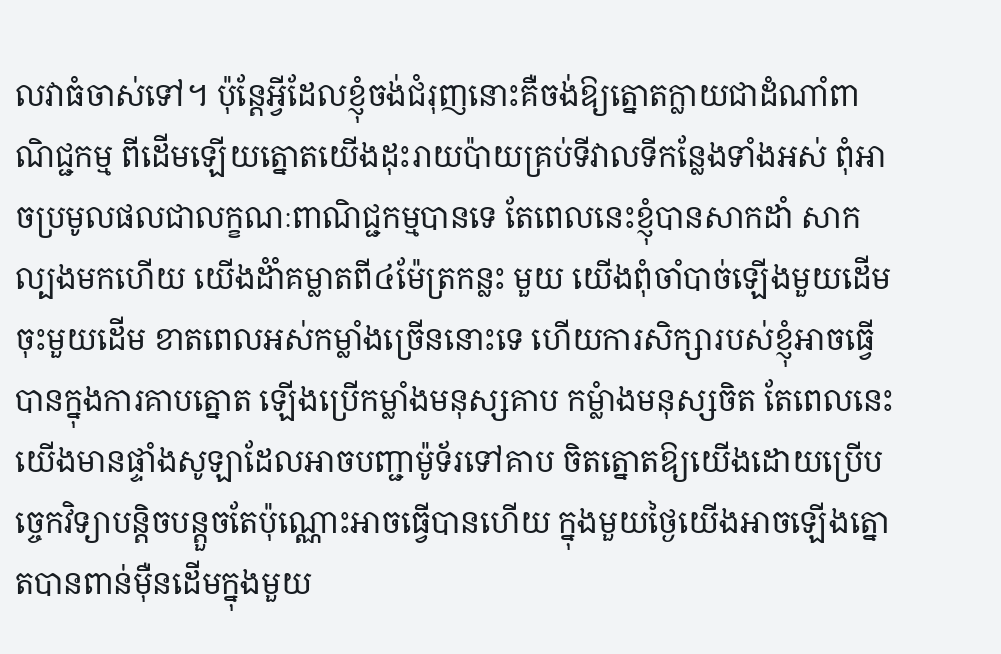លវាធំចាស់ទៅ។ ប៉ុន្តែអ្វីដែលខ្ញុំចង់ជំរុញនោះគឺចង់ឱ្យត្នោតក្លាយជាដំណាំពាណិជ្ជកម្ម ពីដើមឡើយត្នោតយើងដុះរាយប៉ាយគ្រប់ទីវាលទីកន្លែងទាំងអស់ ពុំអាចប្រមូលផលជាលក្ខណៈពាណិជ្ជកម្មបានទេ តែពេលនេះខ្ញុំបានសាកដាំ សាកល្បងមកហើយ យើងដំាំគម្លាតពី៤ម៉ែត្រកន្លះ មួយ យើងពុំចាំបាច់ឡើងមួយដើមចុះមួយដើម ខាតពេលអស់កម្លាំងច្រើននោះទេ ហើយការសិក្សារបស់ខ្ញុំអាចធ្វើបានក្នុងការគាបត្នោត ឡើងប្រើកម្លាំងមនុស្សគាប កម្លំាងមនុស្សចិត តែពេលនេះយើងមានផ្ទាំងសូឡាដែលអាចបញ្ជាម៉ូទ័រទៅគាប ចិតត្នោតឱ្យយើងដោយប្រើបច្ចេកវិទ្យាបន្តិចបន្តួចតែប៉ុណ្ណោះអាចធ្វើបានហើយ ក្នុងមួយថ្ងៃយើងអាចឡើងត្នោតបានពាន់ម៉ឺនដើមក្នុងមួយ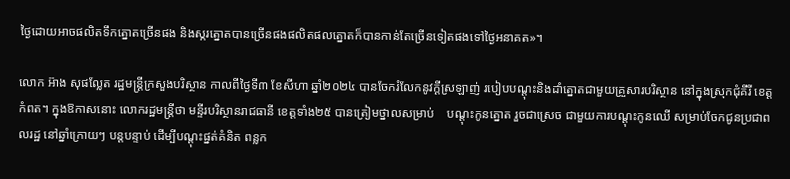ថ្ងៃដោយអាចផលិតទឹកត្នោតច្រើនផង និងស្ករត្នោតបានច្រើនផងផលិតផលត្នោតក៏បានកាន់តែច្រើនទៀតផងទៅថ្ងៃអនាគត»។

លោក អ៊ាង សុផល្លែត រដ្ឋមន្រ្តីក្រសួងបរិស្ថាន កាលពីថ្ងៃទី៣ ខែសីហា ឆ្នាំ២០២៤ បានចែករំលែកនូវក្តីស្រឡាញ់ របៀបបណ្តុះនិងដាំត្នោតជាមួយគ្រួសារបរិស្ថាន នៅក្នុងស្រុកជុំគីរី ខេត្តកំពត។ ក្នុងឱកាសនោះ លោករដ្ឋមន្រ្តីថា មន្ទីរបរិស្ថានរាជធានី ខេត្តទាំង២៥ បានត្រៀមថ្នាលសម្រាប់    បណ្តុះកូនត្នោត រួចជាស្រេច ជាមួយការបណ្តុះកូនឈើ សម្រាប់ចែកជូនប្រជាពលរដ្ឋ នៅឆ្នាំក្រោយៗ បន្តបន្ទាប់ ដើម្បីបណ្តុះផ្នត់គំនិត ពន្លក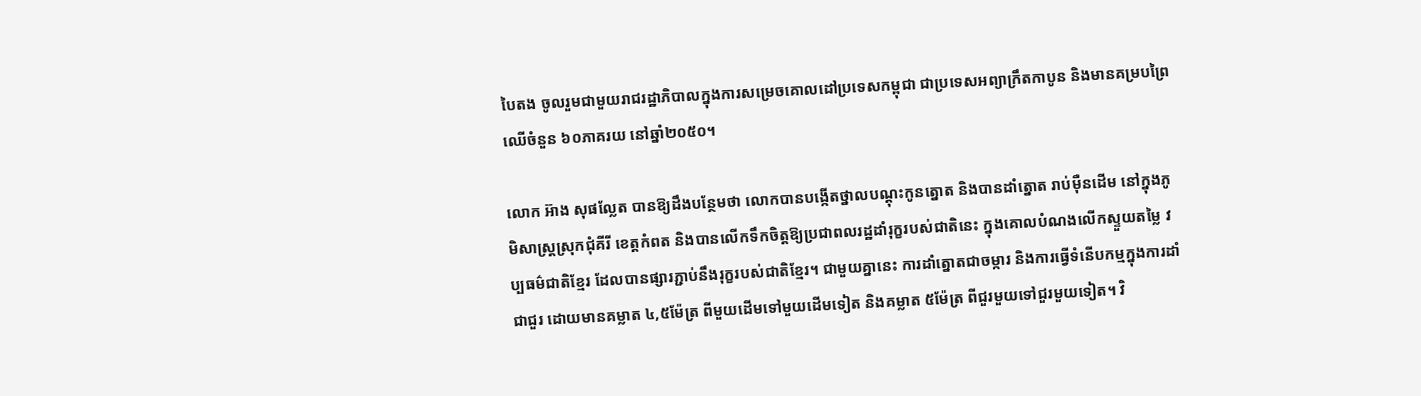បៃតង ចូលរួមជាមួយរាជរដ្ឋាភិបាលក្នុងការសម្រេចគោលដៅប្រទេសកម្ពុជា ជាប្រទេសអព្យាក្រឹតកាបូន និងមានគម្របព្រៃឈើចំនួន ៦០ភាគរយ នៅឆ្នាំ២០៥០។

លោក អ៊ាង សុផល្លែត បានឱ្យដឹងបន្ថែមថា លោកបានបង្កើតថ្នាលបណ្តុះកូនត្នោត និងបានដាំត្នោត រាប់ម៉ឺនដើម នៅក្នុងភូមិសាស្រ្តស្រុកជុំគីរី ខេត្តកំពត និងបានលើកទឹកចិត្តឱ្យប្រជាពលរដ្ឋដាំរុក្ខរបស់ជាតិនេះ ក្នុងគោលបំណងលើកស្ទួយតម្លៃ វប្បធម៌ជាតិខ្មែរ ដែលបានផ្សារភ្ជាប់នឹងរុក្ខរបស់ជាតិខ្មែរ។ ជាមួយគ្នានេះ ការដាំត្នោតជាចម្ការ និងការធ្វើទំនើបកម្មក្នុងការដាំជាជួរ ដោយមានគម្លាត ៤,៥ម៉ែត្រ ពីមួយដើមទៅមួយដើមទៀត និងគម្លាត ៥ម៉ែត្រ ពីជួរមួយទៅជួរមួយទៀត។ វិ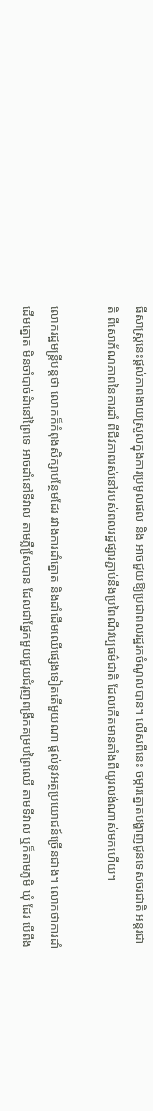ធីសាស្រ្តនេះផ្តល់ភាពងាយស្រួលក្នុងការប្រមូលផល និង អាចជួយឱ្យប្រជាពលរដ្ឋរកចំណូលបាន។ លើសពីនេះ ចម្ការត្នោតបង្ហាញជូនទេសចរជាតិ អន្តរជាតិ ពីសោភ័ណភាពនៃការដាំ ពីជីវភាពរស់នៅរបស់ពលរដ្ឋផ្សារភ្ជាប់នឹងប្រពៃណីវប្បធម៌ជាតិ ដែលកើតមានតាំងពីយូរលង់ណាស់មកហើយ។

លោករដ្ឋមន្រ្តីបន្តថា លោកក៏កំពុងសិក្សាបន្ថែមដែរ រវាងការដាំត្នោត និងដាំដើមឈើផ្សេងទៀតតើមួយណា ផ្តល់នូវអត្ថប្រយោជន៍ច្រើនជាង។ លោកថាការដាំដើមត្នោត មិនចាំបាច់ដំានៅព្រៃទេ អាចដាំនៅទីវាល តាមភ្លឺសែ្របាន ដែលជាផ្នែកមួយជួយជំរុញពង្រីកគម្របព្រៃឈើ តាមទីវាល ឬក៏តាមភូមិ ឃុំ ដែរ បើពឹង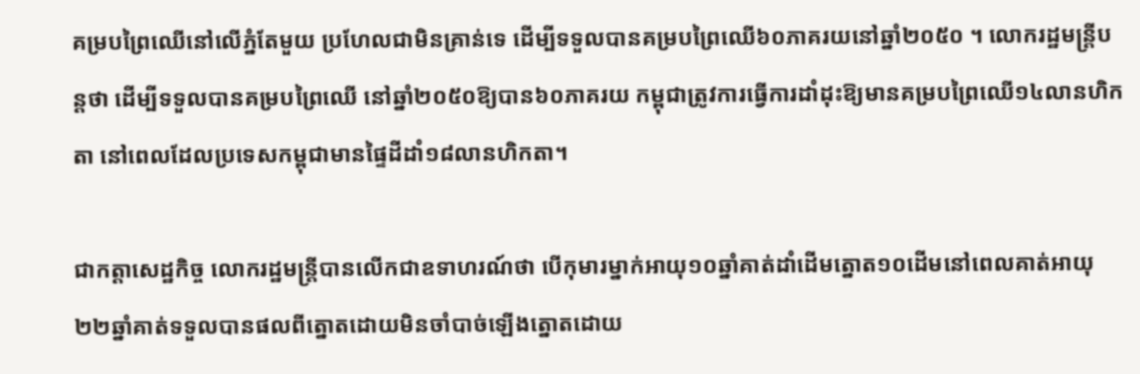គម្របព្រៃឈើនៅលើភ្នំតែមួយ ប្រហែលជាមិនគ្រាន់ទេ ដើម្បីទទួលបានគម្របព្រៃឈើ៦០ភាគរយនៅឆ្នាំ២០៥០ ។ លោករដ្ឋមន្រ្តីបន្តថា ដើម្បីទទួលបានគម្របព្រៃឈើ នៅឆ្នាំ២០៥០ឱ្យបាន៦០ភាគរយ កម្ពុជាត្រូវការធ្វើការដាំដុះឱ្យមានគម្របព្រៃឈើ១៤លានហិកតា នៅពេលដែលប្រទេសកម្ពុជាមានផ្ទៃដីដាំ១៨លានហិកតា។

ជាកត្តាសេដ្ឋកិច្ច លោករដ្ឋមន្រ្តីបានលើកជាឧទាហរណ៍ថា បើកុមារម្នាក់អាយុ១០ឆ្នាំគាត់ដាំដើមត្នោត១០ដើមនៅពេលគាត់អាយុ២២ឆ្នាំគាត់ទទួលបានផលពីត្នោតដោយមិនចាំបាច់ឡើងត្នោតដោយ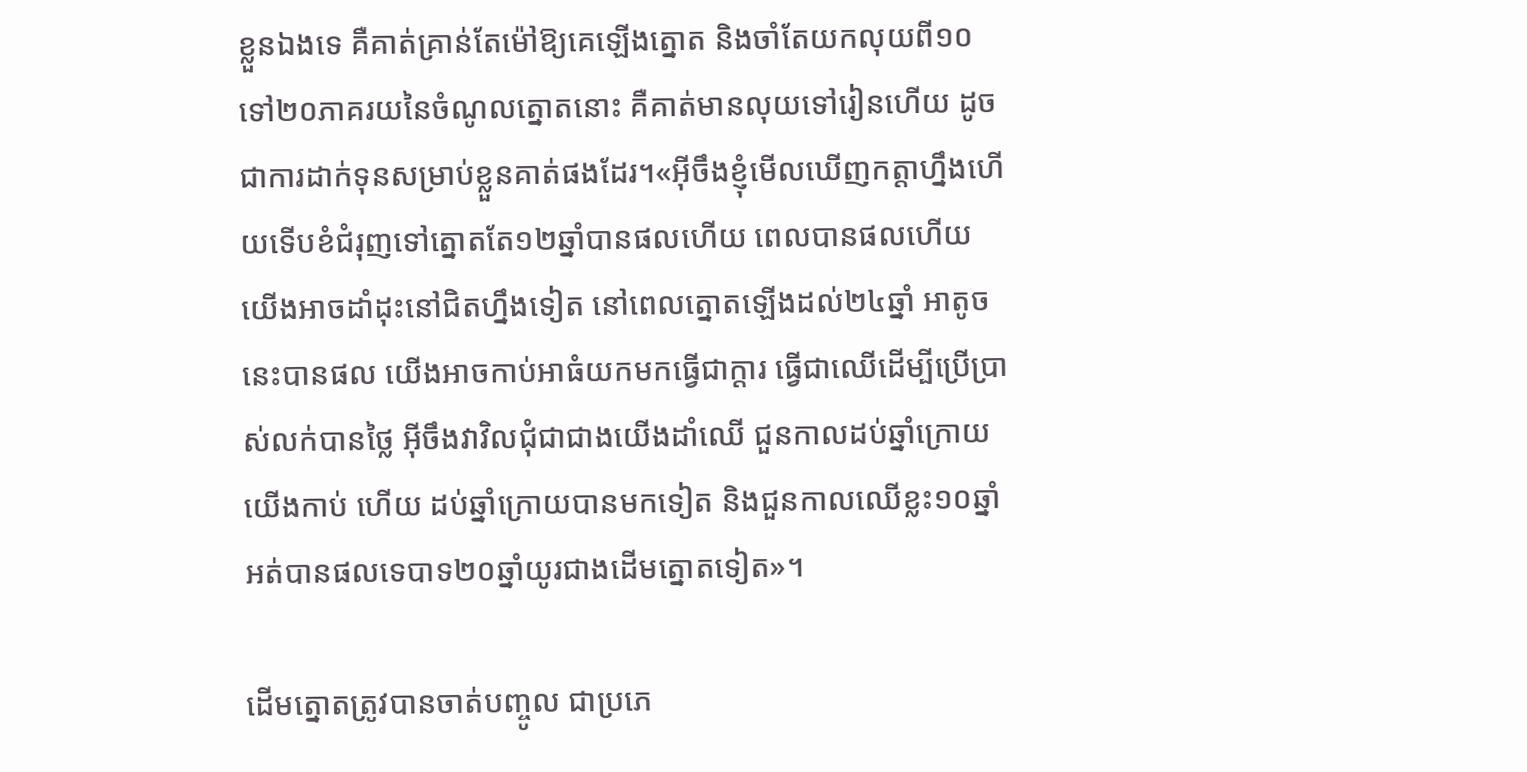ខ្លួនឯងទេ គឺគាត់គ្រាន់តែម៉ៅឱ្យគេឡើងត្នោត និងចាំតែយកលុយពី១០ទៅ២០ភាគរយនៃចំណូលត្នោតនោះ គឺគាត់មានលុយទៅរៀនហើយ ដូចជាការដាក់ទុនសម្រាប់ខ្លួនគាត់ផងដែរ។«អ៊ីចឹងខ្ញុំមើលឃើញកត្តាហ្នឹងហើយទើបខំជំរុញទៅត្នោតតែ១២ឆ្នាំបានផលហើយ ពេលបានផលហើយយើងអាចដាំដុះនៅជិតហ្នឹងទៀត នៅពេលត្នោតឡើងដល់២៤ឆ្នាំ អាតូចនេះបានផល យើងអាចកាប់អាធំយកមកធ្វើជាក្តារ ធ្វើជាឈើដើម្បីប្រើប្រាស់លក់បានថ្លៃ អ៊ីចឹងវាវិលជុំជាជាងយើងដាំឈើ ជួនកាលដប់ឆ្នាំក្រោយយើងកាប់ ហើយ ដប់ឆ្នាំក្រោយបានមកទៀត និងជួនកាលឈើខ្លះ១០ឆ្នាំអត់បានផលទេបាទ២០ឆ្នាំយូរជាងដើមត្នោតទៀត»។

ដើមត្នោតត្រូវបានចាត់បញ្ចូល ជាប្រភេ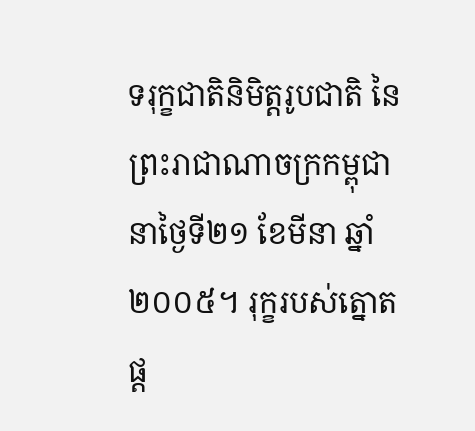ទរុក្ខជាតិនិមិត្តរូបជាតិ នៃព្រះរាជាណាចក្រកម្ពុជា នាថ្ងៃទី២១ ខែមីនា ឆ្នាំ២០០៥។ រុក្ខរបស់ត្នោត ផ្ត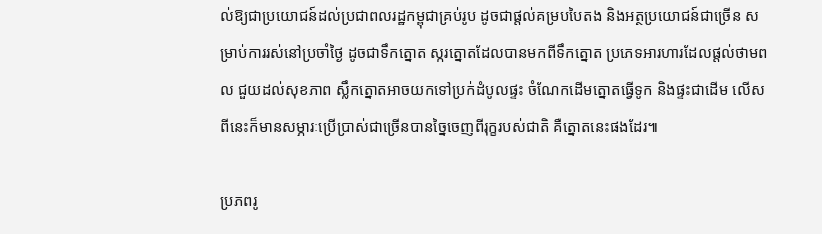ល់ឱ្យជាប្រយោជន៍ដល់ប្រជាពលរដ្ឋកម្ពុជាគ្រប់រូប ដូចជាផ្តល់គម្របបៃតង និងអត្ថប្រយោជន៍ជាច្រើន សម្រាប់ការរស់នៅប្រចាំថ្ងៃ ដូចជាទឹកត្នោត ស្ករត្នោតដែលបានមកពីទឹកត្នោត ប្រភេទអារហារដែលផ្តល់ថាមពល ជួយដល់សុខភាព ស្លឹកត្នោតអាចយកទៅប្រក់ដំបូលផ្ទះ ចំណែកដើមត្នោតធ្វើទូក និងផ្ទះជាដើម លើសពីនេះក៏មានសម្ភារៈប្រើប្រាស់ជាច្រើនបានច្នៃចេញពីរុក្ខរបស់ជាតិ គឺត្នោតនេះផងដែរ៕

ប្រភពរូ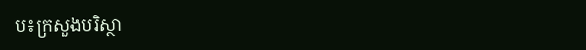ប៖ក្រសួងបរិស្ថា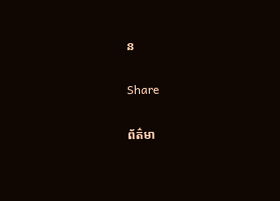ន

Share

ព័ត៌មា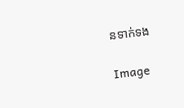នទាក់ទង

Image